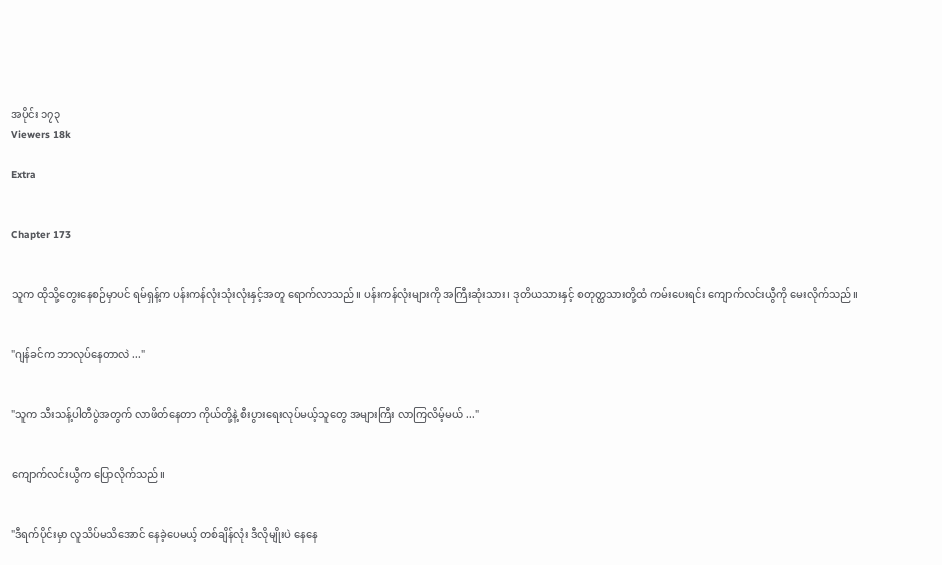အပိုင်း ၁၇၃
Viewers 18k

Extra


Chapter 173


သူက ထိုသို့တွေးနေစဉ်မှာပင် ရမ်ရှန့်က ပန်းကန်လုံးသုံးလုံးနှင့်အတူ ရောက်လာသည်။ ပန်းကန်လုံးများကို အကြီးဆုံးသား၊ ဒုတိယသားနှင့် စတုတ္ထသားတို့ထံ ကမ်းပေးရင်း ကျောက်လင်းယွီကို မေးလိုက်သည်။


"ဂျန်ခင်က ဘာလုပ်နေတာလဲ ..."


"သူက သီးသန့်ပါတီပွဲအတွက် လာဖိတ်နေတာ ကိုယ်တို့နဲ့ စီးပွားရေးလုပ်မယ့်သူတွေ အများကြီး လာကြလိမ့်မယ် ..."


ကျောက်လင်းယွီက ပြောလိုက်သည်။


"ဒီရက်ပိုင်းမှာ လူသိပ်မသိအောင် နေခဲ့ပေမယ့် တစ်ချိန်လုံး ဒီလိုမျိုးပဲ နေနေ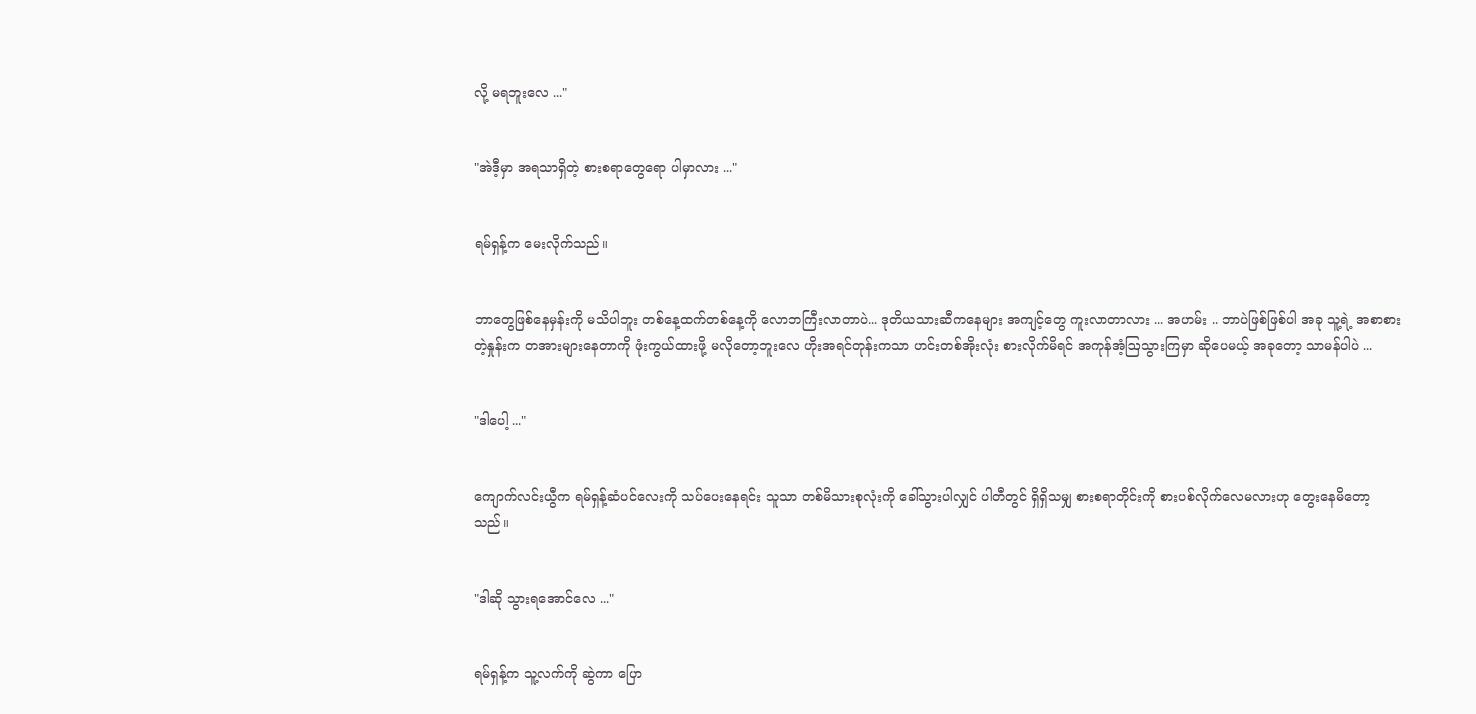လို့ မရဘူးလေ ..."


"အဲဒီ့မှာ အရသာရှိတဲ့ စားစရာတွေရော ပါမှာလား ..."


ရမ်ရှန့်က မေးလိုက်သည်။


ဘာတွေဖြစ်နေမှန်းကို မသိပါဘူး တစ်နေ့ထက်တစ်နေ့ကို လောဘကြီးလာတာပဲ... ဒုတိယသားဆီကနေများ အကျင့်တွေ ကူးလာတာလား ... အဟမ်း .. ဘာပဲဖြစ်ဖြစ်ပါ အခု သူ့ရဲ့ အစာစားတဲ့နှုန်းက တအားများနေတာကို ဖုံးကွယ်ထားဖို့ မလိုတော့ဘူးလေ ဟိုးအရင်တုန်းကသာ ဟင်းတစ်အိုးလုံး စားလိုက်မိရင် အကုန်အံ့ဩသွားကြမှာ ဆိုပေမယ့် အခုတော့ သာမန်ပါပဲ ...


"ဒါပေါ့ ..."


ကျောက်လင်းယွီက ရမ်ရှန့်ဆံပင်လေးကို သပ်ပေးနေရင်း သူသာ တစ်မိသားစုလုံးကို ခေါ်သွားပါလျှင် ပါတီတွင် ရှိရှိသမျှ စားစရာတိုင်းကို စားပစ်လိုက်လေမလားဟု တွေးနေမိတော့သည်။


"ဒါဆို သွားရအောင်လေ ..."


ရမ်ရှန့်က သူ့လက်ကို ဆွဲကာ ပြော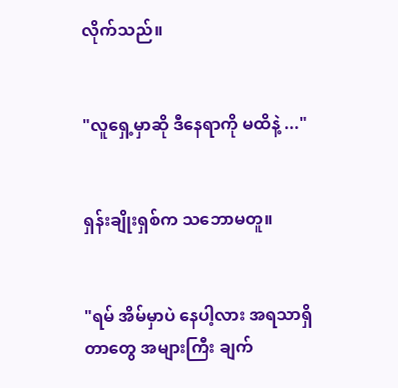လိုက်သည်။


"လူရှေ့မှာဆို ဒီနေရာကို မထိနဲ့ ..."


ရှန်းချိုးရှစ်က သဘောမတူ။


"ရမ် အိမ်မှာပဲ နေပါ့လား အရသာရှိတာတွေ အများကြီး ချက်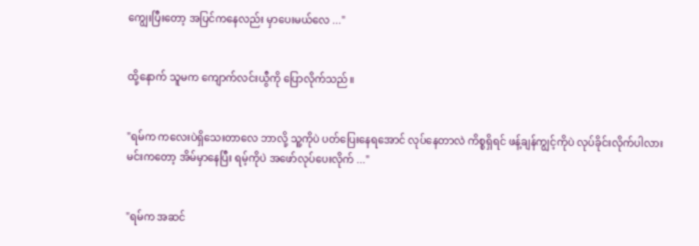ကျွေးပြီးတော့ အပြင်ကနေလည်း မှာပေးမယ်လေ ..."


ထို့နောက် သူမက ကျောက်လင်းယွီကို ပြောလိုက်သည်။


"ရမ်က ကလေးပဲရှိသေးတာလေ ဘာလို့ သူ့ကိုပဲ ပတ်ပြေးနေရအောင် လုပ်နေတာလဲ ကိစ္စရှိရင် ဖန့်ချန်ကျွင့်ကိုပဲ လုပ်ခိုင်းလိုက်ပါလား မင်းကတော့ အိမ်မှာနေပြီး ရမ့်ကိုပဲ အဖော်လုပ်ပေးလိုက် ..."


"ရမ်က အဆင်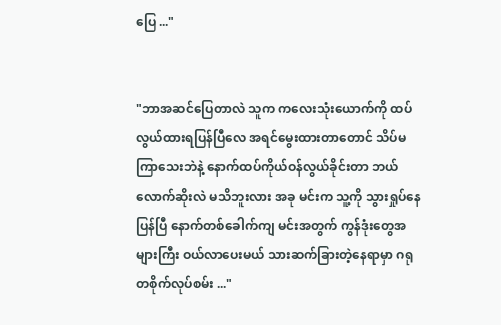ပြေ ..."


"ဘာအဆင်ပြေတာလဲ သူက ကလေးသုံးယောက်ကို ထပ်လွယ်ထားရပြန်ပြီလေ အရင်မွေးထားတာတောင် သိပ်မကြာသေးဘဲနဲ့ နောက်ထပ်ကိုယ်ဝန်လွယ်ခိုင်းတာ ဘယ်လောက်ဆိုးလဲ မသိဘူးလား အခု မင်းက သူ့ကို သွားရှုပ်နေပြန်ပြီ နောက်တစ်ခေါက်ကျ မင်းအတွက် ကွန်ဒုံးတွေအများကြီး ဝယ်လာပေးမယ် သားဆက်ခြားတဲ့နေရာမှာ ဂရုတစိုက်လုပ်စမ်း ..."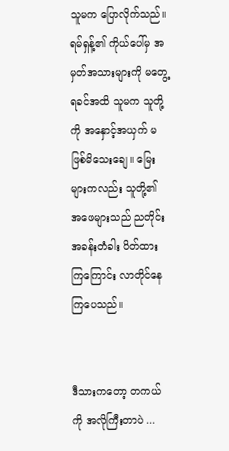သူမက ပြောလိုက်သည်။ ရမ်ရှန့်၏ ကိုယ်ပေါ်မှ အမှတ်အသားများကို မတွေ့ရခင်အထိ သူမက သူတို့ကို အနှောင့်အယှက် မဖြစ်မိသေးချေ။ မြေးများကလည်း သူတို့၏ အဖေများသည် ညတိုင်း အခန်းတံခါး ပိတ်ထားကြကြောင်း လာတိုင်နေကြပေသည်။


ဒီသားကတော့ တကယ်ကို အလိုကြီးတာပဲ ...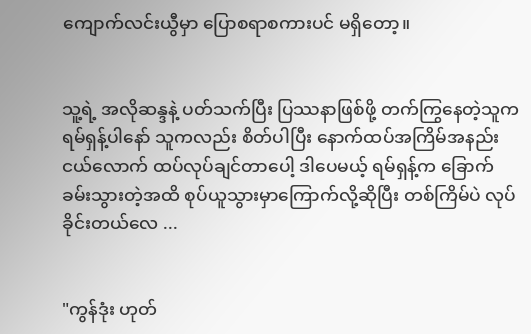ကျောက်လင်းယွီမှာ ပြောစရာစကားပင် မရှိတော့။


သူ့ရဲ့ အလိုဆန္ဒနဲ့ ပတ်သက်ပြီး ပြဿနာဖြစ်ဖို့ တက်ကြွနေတဲ့သူက ရမ်ရှန့်ပါနော် သူကလည်း စိတ်ပါပြီး နောက်ထပ်အကြိမ်အနည်းငယ်လောက် ထပ်လုပ်ချင်တာပေါ့ ဒါပေမယ့် ရမ်ရှန့်က ခြောက်ခမ်းသွားတဲ့အထိ စုပ်ယူသွားမှာကြောက်လို့ဆိုပြီး တစ်ကြိမ်ပဲ လုပ်ခိုင်းတယ်လေ ...


"ကွန်ဒုံး ဟုတ်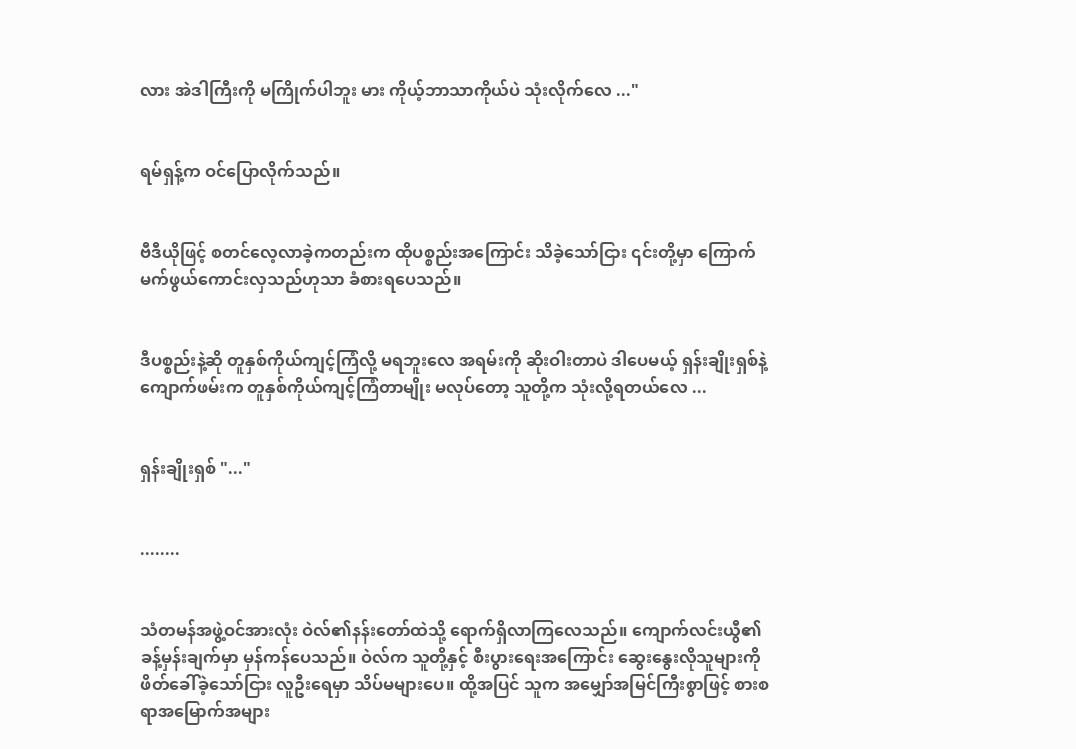လား အဲဒါကြီးကို မကြိုက်ပါဘူး မား ကိုယ့်ဘာသာကိုယ်ပဲ သုံးလိုက်လေ ..."


ရမ်ရှန့်က ဝင်ပြောလိုက်သည်။


ဗီဒီယိုဖြင့် စတင်လေ့လာခဲ့ကတည်းက ထိုပစ္စည်းအကြောင်း သိခဲ့သော်ငြား ၎င်းတို့မှာ ကြောက်မက်ဖွယ်ကောင်းလှသည်ဟုသာ ခံစားရပေသည်။


ဒီပစ္စည်းနဲ့ဆို တူနှစ်ကိုယ်ကျင့်ကြံလို့ မရဘူးလေ အရမ်းကို ဆိုးဝါးတာပဲ ဒါပေမယ့် ရှန်းချိုးရှစ်နဲ့ ကျောက်ဖမ်းက တူနှစ်ကိုယ်ကျင့်ကြံတာမျိုး မလုပ်တော့ သူတို့က သုံးလို့ရတယ်လေ ...


ရှန်းချိုးရှစ် "..."


........


သံတမန်အဖွဲ့ဝင်အားလုံး ဝဲလ်၏နန်းတော်ထဲသို့ ရောက်ရှိလာကြလေသည်။ ကျောက်လင်းယွီ၏ ခန့်မှန်းချက်မှာ မှန်ကန်ပေသည်။ ဝဲလ်က သူတို့နှင့် စီးပွားရေးအကြောင်း ဆွေးနွေးလိုသူများကို ဖိတ်ခေါ်ခဲ့သော်ငြား လူဦးရေမှာ သိပ်မများပေ။ ထို့အပြင် သူက အမျှော်အမြင်ကြီးစွာဖြင့် စားစရာအမြောက်အများ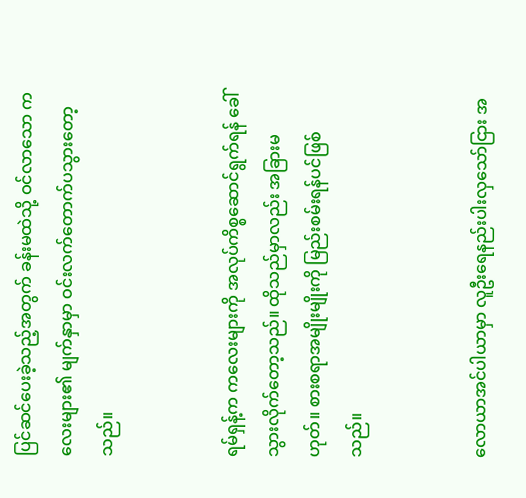ပြင်ဆင်ပေးခဲ့သည့်အတွက် ခန်းမထဲသို့ ဝင်လာသော ကလေးများ၏ မျက်နှာမှာ ဝင်းလက်တောက်ပသွားတော့သည်။


ရမ်ရှန့်က ကလေးများကို အလုပ်ကိစ္စဆောင်ရွက်ရန် ခေါ်သွားလိုက်တော့သည်။ ထိုသည်မှာလည်း အခြားမဟုတ်။ စားစရာအမျိုးမျိုးကို မြည်းစမ်းရန်ပင်ဖြစ်သည်။


လောယာအင်ပါယာမှာ လူဦးရေနည်းပါးလှသော်ငြား အ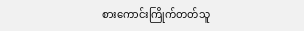စားကောင်းကြိုက်တတ်သူ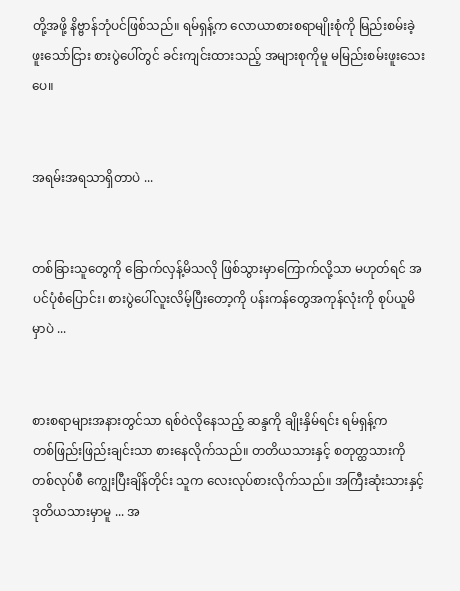တို့အဖို့ နိဗ္ဗာန်ဘုံပင်ဖြစ်သည်။ ရမ်ရှန့်က လောယာစားစရာမျိုးစုံကို မြည်းစမ်းခဲ့ဖူးသော်ငြား စားပွဲပေါ်တွင် ခင်းကျင်းထားသည့် အများစုကိုမူ မမြည်းစမ်းဖူးသေးပေ။


အရမ်းအရသာရှိတာပဲ ...


တစ်ခြားသူတွေကို ခြောက်လှန့်မိသလို ဖြစ်သွားမှာကြောက်လို့သာ မဟုတ်ရင် အပင်ပုံစံပြောင်း၊ စားပွဲပေါ်လူးလိမ့်ပြီးတော့ကို ပန်းကန်တွေအကုန်လုံးကို စုပ်ယူမိမှာပဲ ...


စားစရာများအနားတွင်သာ ရစ်ဝဲလိုနေသည့် ဆန္ဒကို ချိုးနှိမ်ရင်း ရမ်ရှန့်က တစ်‌ဖြည်းဖြည်းချင်းသာ စားနေလိုက်သည်။ တတိယသားနှင့် စတုတ္ထသားကို တစ်လုပ်စီ ကျွေးပြီးချိန်တိုင်း သူက လေးလုပ်စားလိုက်သည်။ အကြီးဆုံးသားနှင့် ဒုတိယသားမှာမူ ... အ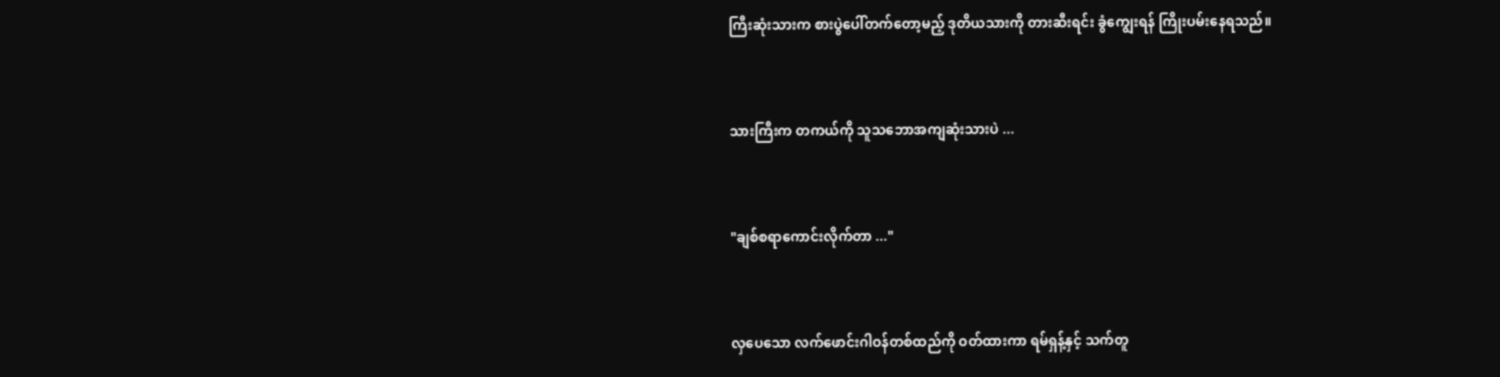ကြီး‌ဆုံးသားက စားပွဲပေါ်တက်တော့မည့် ဒုတိယသားကို တားဆီးရင်း ခွံကျွေးရန် ကြိုးပမ်းနေရသည်။


သားကြီးက တကယ်ကို သူသဘောအကျဆုံးသားပဲ ...


"ချစ်စရာကောင်းလိုက်တာ ..."


လှပေသော လက်ဖောင်းဂါဝန်တစ်ထည်ကို ဝတ်ထားကာ ရမ်ရှန့်နှင့် သက်တူ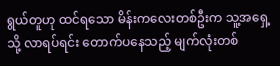ရွယ်တူဟု ထင်ရသော မိန်းကလေးတစ်ဦးက သူ့အရှေ့သို့ လာရပ်ရင်း တောက်ပနေသည့် မျက်လုံးတစ်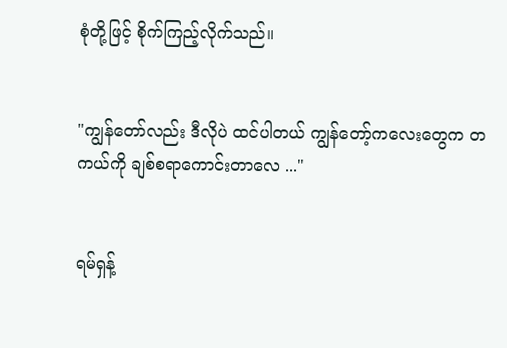စုံတို့ဖြင့် စိုက်ကြည့်လိုက်သည်။


"ကျွန်တော်လည်း ဒီလိုပဲ ထင်ပါတယ် ကျွန်တော့်ကလေးတွေက တကယ်ကို ချစ်စရာကောင်းတာလေ ..."


ရမ်ရှန့်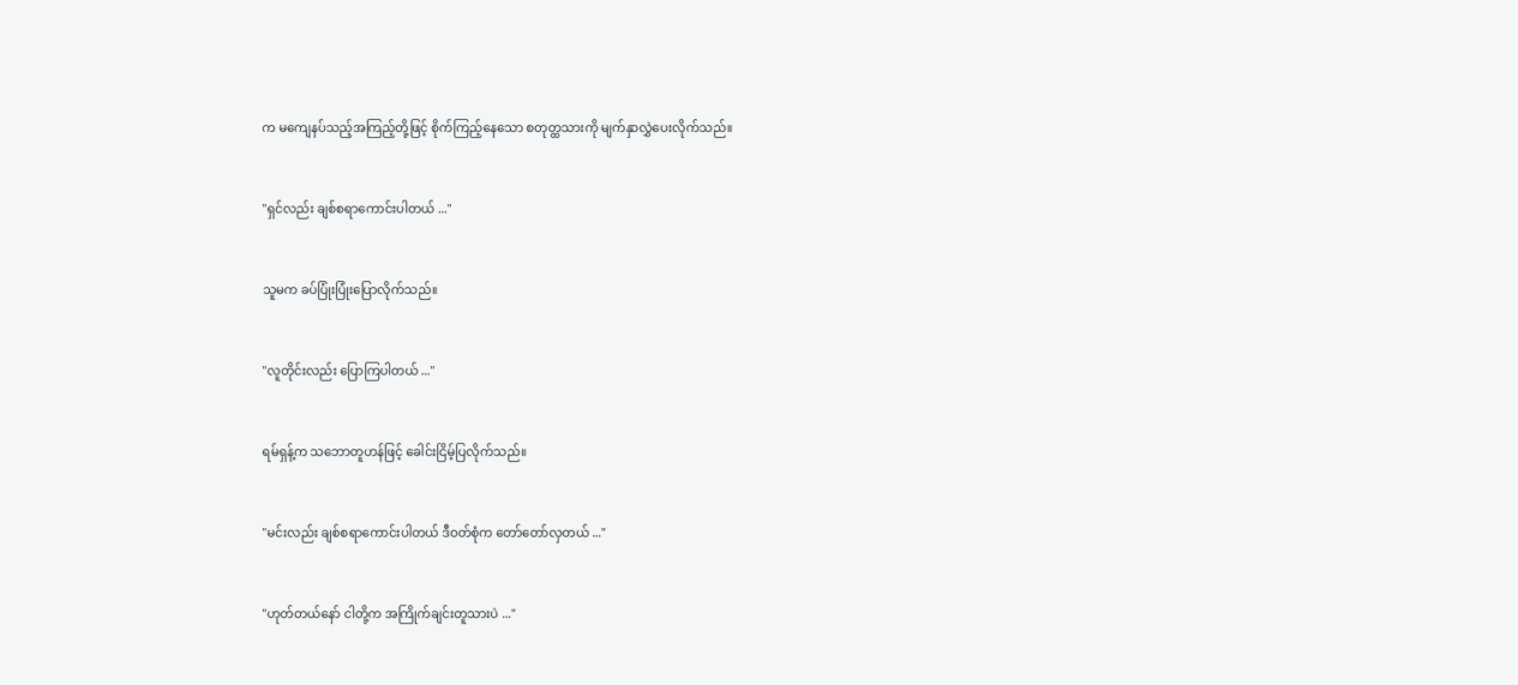က မကျေနပ်သည့်အကြည့်တို့ဖြင့် စိုက်ကြည့်နေသော စတုတ္ထသားကို မျက်နှာလွှဲပေးလိုက်သည်။


"ရှင်လည်း ချစ်စရာကောင်းပါတယ် ..."


သူမက ခပ်ပြုံးပြုံးပြောလိုက်သည်။


"လူတိုင်းလည်း ပြောကြပါတယ် ..."


ရမ်ရှန့်က သဘောတူဟန်ဖြင့် ခေါင်းငြိမ့်ပြလိုက်သည်။


"မင်းလည်း ချစ်စရာကောင်းပါတယ် ဒီဝတ်စုံက တော်တော်လှတယ် ..."


"ဟုတ်တယ်နော် ငါတို့က အကြိုက်ချင်းတူသားပဲ ..."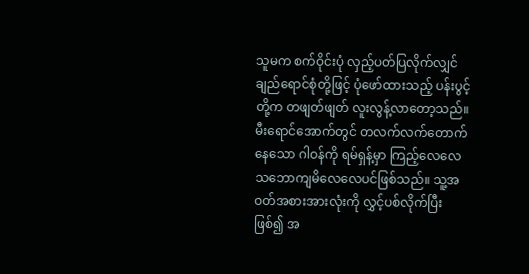သူမက စက်ဝိုင်းပုံ လှည့်ပတ်ပြလိုက်လျှင် ချည်ရောင်စုံတို့ဖြင့် ပုံဖော်ထားသည့် ပန်းပွင့်တို့က တဖျတ်ဖျတ် လူးလွန့်လာတော့သည်။ မီးရောင်အောက်တွင် တလက်လက်တောက်နေသော ဂါဝန်ကို ရမ်ရှန့်မှာ ကြည့်လေလေ သဘောကျမိလေလေပင်ဖြစ်သည်။ သူ့အဝတ်အစားအားလုံးကို လွှင့်ပစ်လိုက်ပြီးဖြစ်၍ အ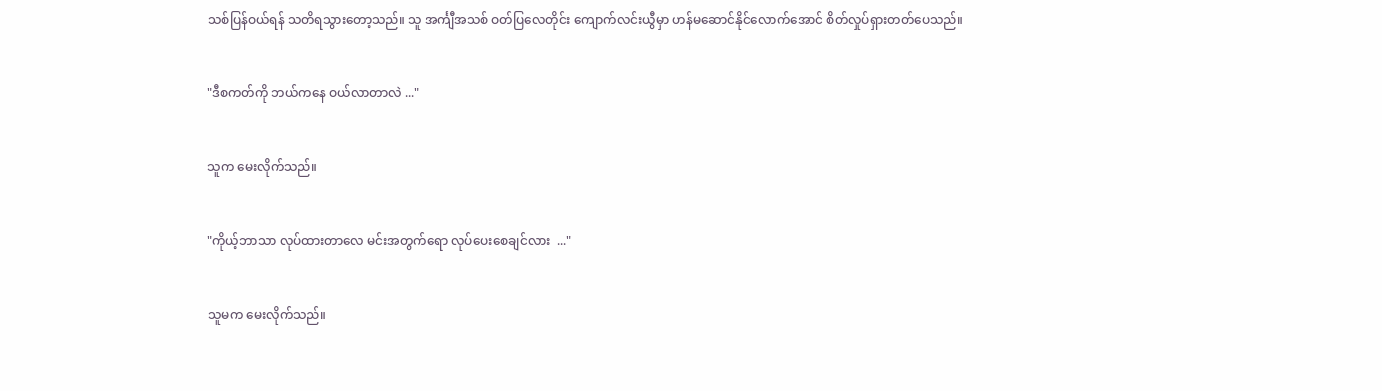သစ်ပြန်ဝယ်ရန် သတိရသွားတော့သည်။ သူ အင်္ကျီအသစ် ဝတ်ပြလေတိုင်း ကျောက်လင်းယွီမှာ ဟန်မဆောင်နိုင်လောက်အောင် စိတ်လှုပ်ရှားတတ်ပေသည်။


"ဒီစကတ်ကို ဘယ်ကနေ ဝယ်လာတာလဲ ..."


သူက မေးလိုက်သည်။


"ကိုယ့်ဘာသာ လုပ်ထားတာလေ မင်းအတွက်ရော လုပ်ပေးစေချင်လား  ..."


သူမက မေးလိုက်သည်။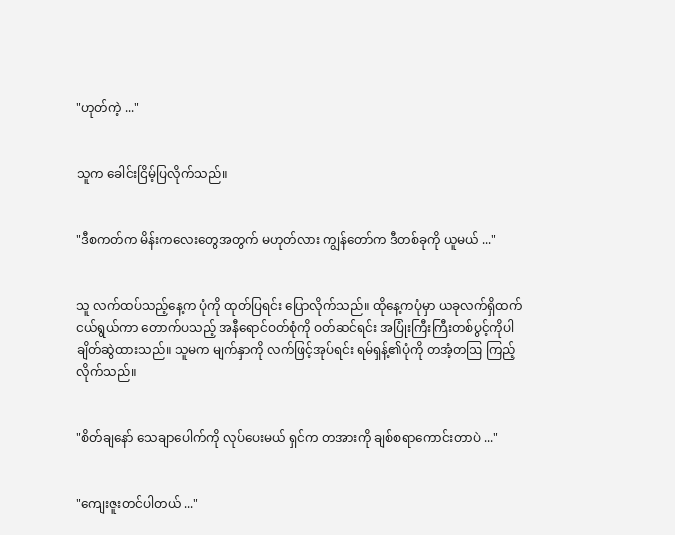"ဟုတ်ကဲ့ ..."


သူက ခေါင်းငြိမ့်ပြလိုက်သည်။


"ဒီစကတ်က မိန်းကလေးတွေအတွက် မဟုတ်လား ကျွန်တော်က ဒီတစ်ခုကို ယူမယ် ..."


သူ လက်ထပ်သည့်နေ့က ပုံကို ထုတ်ပြရင်း ပြောလိုက်သည်။ ထိုနေ့ကပုံမှာ ယခုလက်ရှိထက် ငယ်ရွယ်ကာ တောက်ပ‌သည့် အနီရောင်ဝတ်စုံကို ဝတ်ဆင်ရင်း အပြုံးကြီးကြီးတစ်ပွင့်ကိုပါ ချိတ်ဆွဲထားသည်။ သူမက မျက်နှာကို လက်ဖြင့်အုပ်ရင်း ရမ်ရှန့်၏ပုံကို တအံ့တဩ ကြည့်လိုက်သည်။


"စိတ်ချနော်‌ သေချာပေါက်ကို လုပ်ပေးမယ် ရှင်က တအားကို ချစ်စရာကောင်းတာပဲ ..."


"ကျေးဇူးတင်ပါတယ် ..."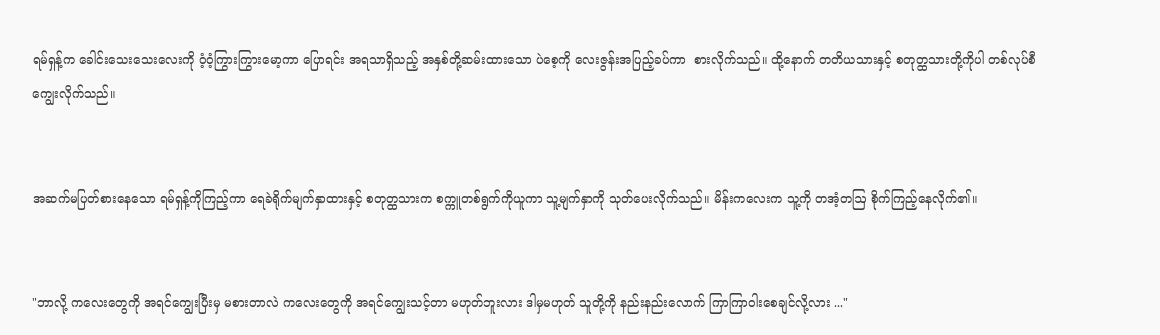ရမ်ရှန့်က ခေါင်းသေးသေးလေးကို ဝံ့ဝံ့ကြွားကြွားမော့ကာ ပြောရင်း အရသာရှိသည့် အနှစ်တို့ဆမ်းထားသော ပဲစေ့ကို လေးဇွန်းအပြည့်ခပ်ကာ  စားလိုက်သည်။ ထို့နောက် တတိယသားနှင့် စတုတ္ထသားတို့ကိုပါ တစ်လုပ်စီ ကျွေးလိုက်သည်။


အဆက်မပြတ်စားနေသော ရမ်ရှန့်ကိုကြည့်ကာ ရေခဲရိုက်မျက်နှာထားနှင့် စတုတ္ထသားက စက္ကူတစ်ရွက်ကိုယူကာ သူ့မျက်နှာကို သုတ်ပေးလိုက်သည်။ မိန်းကလေးက သူ့ကို တအံ့တဩ စိုက်ကြည့်နေလိုက်၏။


"ဘာလို့ ကလေးတွေကို အရင်ကျွေးပြီးမှ မစားတာလဲ ကလေးတွေကို အရင်ကျွေးသင့်တာ မဟုတ်ဘူးလား ဒါမှမဟုတ် သူတို့ကို နည်းနည်းလောက် ကြာကြာဝါးစေချင်လို့လား ..."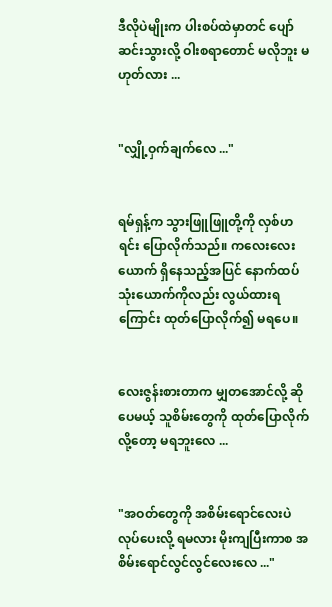ဒီလိုပဲမျိုးက ပါးစပ်ထဲမှာတင် ပျော်ဆင်းသွားလို့ ဝါးစရာတောင် မလိုဘူး မဟုတ်လား ...


"လျှို့ဝှက်ချက်လေ ..."


ရမ်ရှန့်က သွားဖြူဖြူတို့ကို လှစ်ဟရင်း ပြောလိုက်သည်။ ကလေးလေးယောက် ရှိနေသည့်အပြင် နောက်ထပ်သုံးယောက်ကိုလည်း လွယ်ထားရကြောင်း ထုတ်ပြောလိုက်၍ မရပေ။


လေးဇွန်းစားတာက မျှတအောင်လို့ ဆိုပေမယ့် သူစိမ်းတွေကို ထုတ်ပြောလိုက်လို့တော့ မရဘူးလေ ...


"အဝတ်တွေကို အစိမ်းရောင်လေးပဲ လုပ်ပေးလို့ ရမလား မိုးကျပြီးကာစ အစိမ်းရောင်လွင်လွင်လေးလေ ..."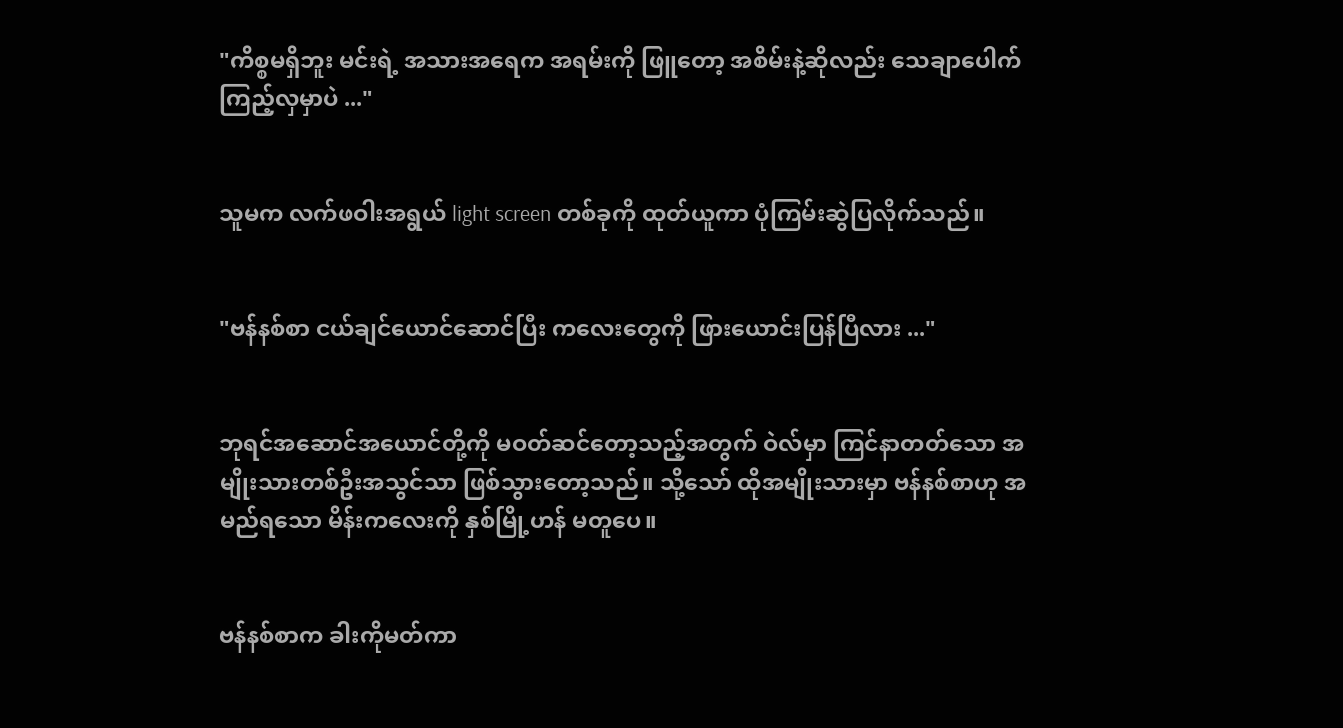"ကိစ္စမရှိဘူး မင်းရဲ့ အသားအရေက အရမ်းကို ဖြူတော့ အစိမ်းနဲ့ဆိုလည်း သေချာပေါက် ကြည့်လှမှာပဲ ..."


သူမက လက်ဖဝါးအရွယ် light screen တစ်ခုကို ထုတ်ယူကာ ပုံကြမ်းဆွဲပြလိုက်သည်။


"ဗန်နစ်စာ ငယ်ချင်ယောင်ဆောင်ပြီး ကလေးတွေကို ဖြားယောင်းပြန်ပြီလား ..."


ဘုရင်အဆောင်‌အယောင်တို့ကို မဝတ်ဆင်တော့သည့်အတွက် ဝဲလ်မှာ ကြင်နာတတ်သော အမျိုးသားတစ်ဦးအသွင်သာ ဖြစ်သွားတော့သည်။ သို့သော် ထိုအမျိုးသားမှာ ဗန်နစ်စာဟု အမည်ရသော မိန်းကလေးကို နှစ်မြို့ဟန် မတူပေ။


ဗန်နစ်စာက ခါးကိုမတ်ကာ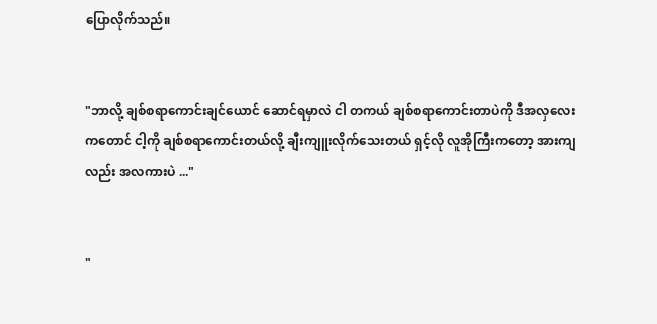ပြောလိုက်သည်။


"ဘာလို့ ချစ်စရာကောင်းချင်ယောင် ဆောင်ရမှာလဲ ငါ တကယ် ချစ်စရာကောင်းတာပဲကို ဒီအလှလေးကတောင် ငါ့ကို ချစ်စရာကောင်းတယ်လို့ ချီးကျူးလိုက်သေးတယ် ရှင့်လို လူအိုကြီးကတော့ အားကျလည်း အလကားပဲ ..."


"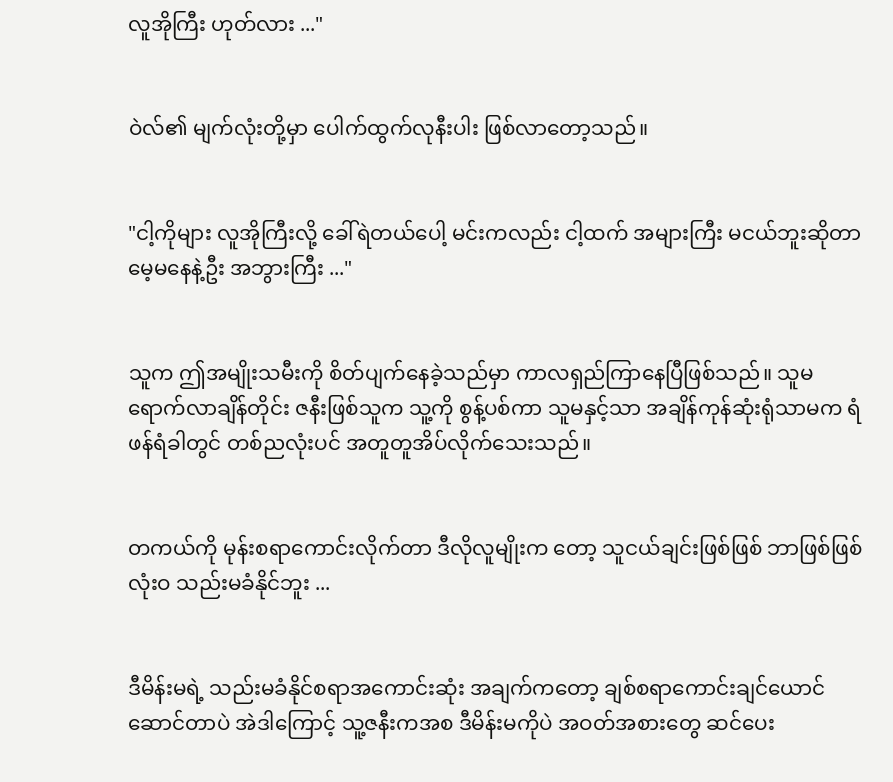လူအိုကြီး ဟုတ်လား ..."


ဝဲလ်၏ မျက်လုံးတို့မှာ ပေါက်ထွက်လုနီးပါး ဖြစ်လာတော့သည်။


"ငါ့ကိုများ လူအိုကြီးလို့ ခေါ်ရဲတယ်ပေါ့ မင်းကလည်း ငါ့ထက် အများကြီး မငယ်ဘူးဆိုတာ မေ့မနေနဲ့ဦး အဘွားကြီး ..."


သူက ဤအမျိုးသမီးကို စိတ်ပျက်နေခဲ့သည်မှာ ကာလရှည်ကြာနေပြီဖြစ်သည်။ သူမ ရောက်လာချိန်တိုင်း ဇနီးဖြစ်သူက သူ့ကို စွန့်ပစ်ကာ သူမနှင့်သာ အချိန်ကုန်ဆုံးရုံသာမက ရံဖန်ရံခါတွင် တစ်ညလုံးပင် အတူတူအိပ်လိုက်သေးသည်။


တကယ်ကို မုန်းစရာကောင်းလိုက်တာ ဒီလိုလူမျိုးက‌ တော့ သူငယ်ချင်းဖြစ်ဖြစ် ဘာဖြစ်ဖြစ် လုံးဝ သည်းမခံနိုင်ဘူး ...


ဒီမိန်းမရဲ့ သည်းမခံနိုင်စရာအကောင်းဆုံး အချက်ကတော့ ချစ်စရာကောင်းချင်ယောင် ဆောင်တာပဲ အဲဒါကြောင့် သူ့ဇနီးကအစ ဒီမိန်းမကိုပဲ အဝတ်အစားတွေ ဆင်ပေး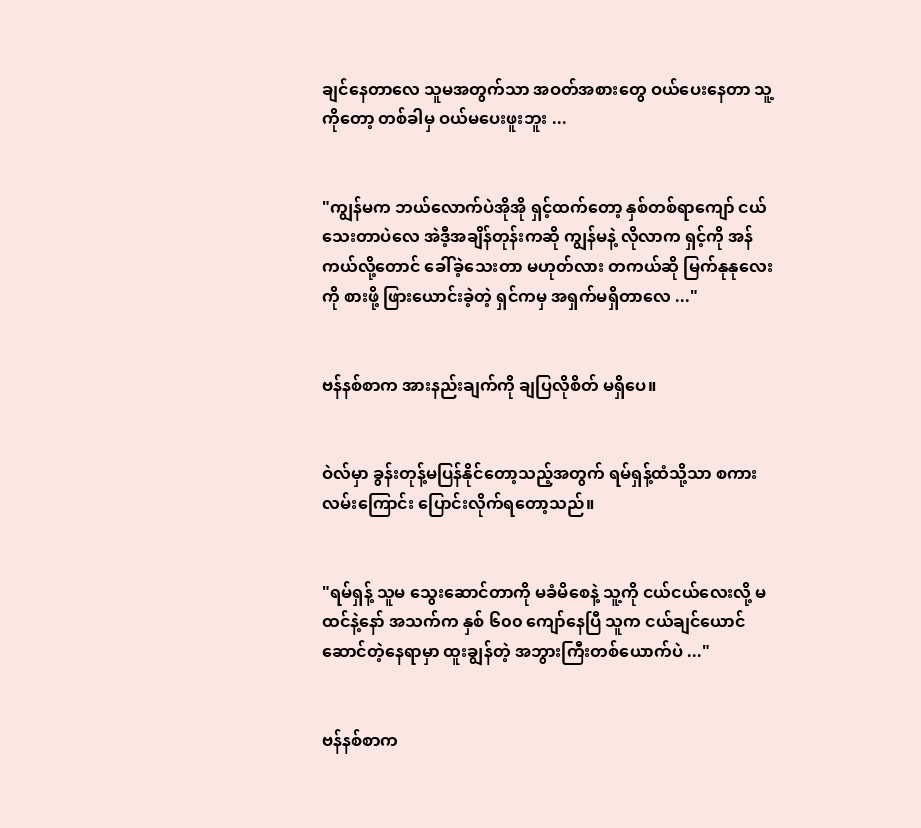ချင်နေတာလေ သူမအတွက်သာ အဝတ်အစားတွေ ဝယ်ပေးနေတာ သူ့ကိုတော့ တစ်ခါမှ ဝယ်မပေးဖူးဘူး ...


"ကျွန်မက ဘယ်လောက်ပဲအိုအို ရှင့်ထက်တော့ နှစ်တစ်ရာကျော် ငယ်သေးတာပဲလေ အဲဒီ့အချိန်တုန်းကဆို ကျွန်မနဲ့ လိုလာက ရှင့်ကို အန်ကယ်လို့တောင် ခေါ်ခဲ့သေးတာ မဟုတ်လား တကယ်ဆို မြက်နုနုလေးကို စားဖို့ ဖြားယောင်းခဲ့တဲ့ ရှင်ကမှ အရှက်မရှိတာလေ ..."


ဗန်နစ်စာက အားနည်းချက်ကို ချပြလိုစိတ် မရှိပေ။


ဝဲလ်မှာ ခွန်းတုန့်မပြန်နိုင်တော့သည့်အတွက် ရမ်ရှန့်ထံသို့သာ စကားလမ်းကြောင်း ပြောင်းလိုက်ရတော့သည်။


"ရမ်ရှန့် သူမ သွေးဆောင်တာကို မခံမိစေနဲ့ သူ့ကို ငယ်ငယ်လေးလို့ မထင်နဲ့နော် အသက်က နှစ် ၆၀၀ ကျော်နေပြီ သူက ငယ်ချင်ယောင်ဆောင်တဲ့နေရာမှာ ထူးချွန်တဲ့ အဘွားကြီးတစ်ယောက်ပဲ ..."


ဗန်နစ်စာက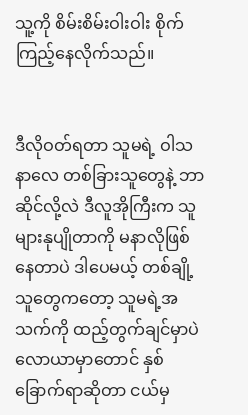သူ့ကို စိမ်းစိမ်းဝါးဝါး စိုက်ကြည့်နေလိုက်သည်။


ဒီလိုဝတ်ရတာ သူမရဲ့ ဝါသနာလေ တစ်ခြားသူတွေနဲ့ ဘာဆိုင်လို့လဲ ဒီလူအိုကြီးက သူများနုပျိုတာကို မနာလိုဖြစ်နေတာပဲ ဒါပေမယ့် တစ်ချို့သူတွေကတော့ သူမရဲ့အသက်ကို ထည့်တွက်ချင်မှာပဲ လောယာမှာတောင် နှစ်ခြောက်ရာဆိုတာ ငယ်မှ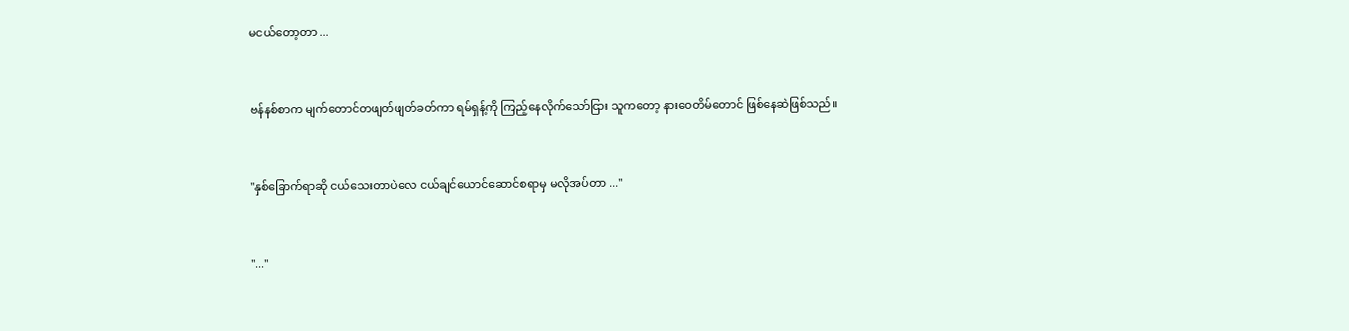မငယ်တော့တာ ...


ဗန်နစ်စာက မျက်တောင်တဖျတ်ဖျတ်ခတ်ကာ ရမ်ရှန့်ကို ကြည့်နေလိုက်သော်ငြား သူကတော့ နားဝေတိမ်တောင် ဖြစ်နေဆဲဖြစ်သည်။


"နှစ်ခြောက်ရာဆို ငယ်သေးတာပဲလေ ငယ်ချင်ယောင်ဆောင်စရာမှ မလိုအပ်တာ ..."


"..."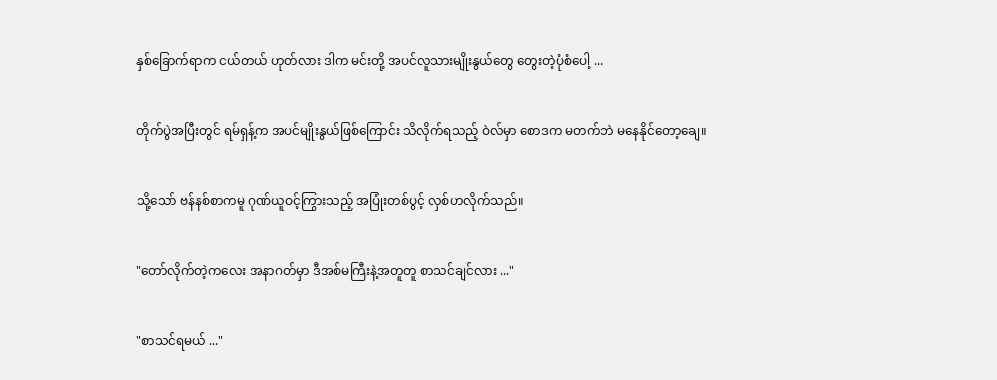နှစ်ခြောက်ရာက ငယ်တယ် ဟုတ်လား ဒါက မင်းတို့ အပင်လူသားမျိုးနွယ်တွေ တွေးတဲ့ပုံစံပေါ့ ...


တိုက်ပွဲအပြီးတွင် ရမ်ရှန့်က အပင်မျိုးနွယ်ဖြစ်ကြောင်း သိလိုက်ရသည့် ဝဲလ်မှာ စောဒက မတက်ဘဲ မနေနိုင်တော့ချေ။


သို့သော် ဗန်နစ်စာကမူ ဂုဏ်ယူဝင့်ကြွားသည့် အပြုံးတစ်ပွင့် လှစ်ဟလိုက်သည်။


"တော်လိုက်တဲ့ကလေး ‌အနာဂတ်မှာ ဒီအစ်မကြီးနဲ့အတူတူ စာသင်ချင်လား ..."


"စာသင်ရမယ် ..."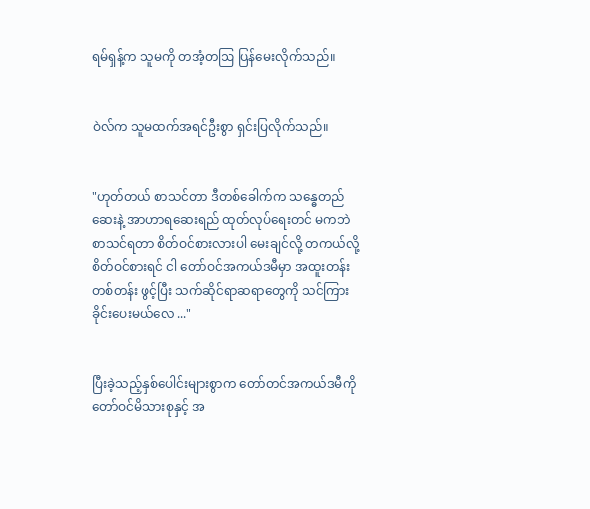ရမ်ရှန့်က သူမကို တအံ့တဩ ‌ပြန်မေးလိုက်သည်။


ဝဲလ်က သူမထက်အရင်ဦးစွာ ရှင်းပြလိုက်သည်။


"ဟုတ်တယ် စာသင်တာ ဒီတစ်ခေါက်က သန္ဓေတည်ဆေးနဲ့ အာဟာရဆေးရည် ထုတ်လုပ်ရေးတင် မကဘဲ စာသင်ရတာ စိတ်ဝင်စားလားပါ မေးချင်လို့ တကယ်လို့ စိတ်ဝင်စားရင် ငါ တော်ဝင်အကယ်ဒမီမှာ အထူးတန်းတစ်တန်း ဖွင့်ပြီး သက်ဆိုင်ရာဆရာတွေကို သင်ကြားခိုင်းပေးမယ်လေ ..."


ပြီးခဲ့သည့်နှစ်ပေါင်းများစွာက တော်တင်အကယ်ဒမီကို တော်ဝင်မိသားစုနှင့် အ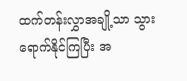ထက်တန်းလွှာအချို့သာ သွားရောက်နိုင်ကြပြီး အ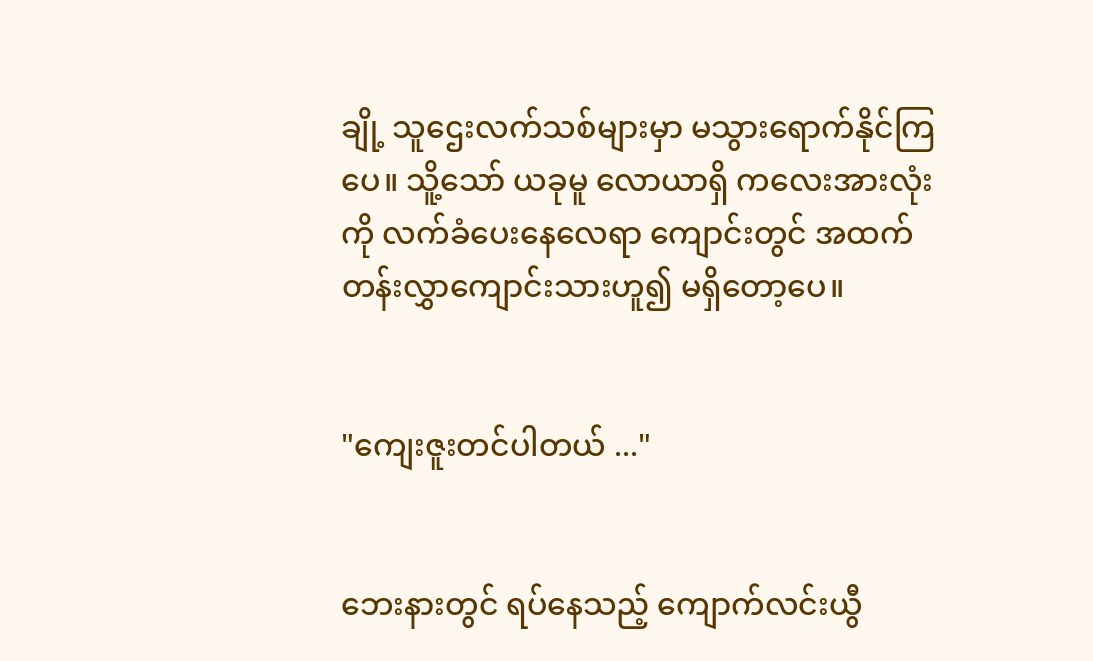ချို့ သူဌေးလက်သစ်များမှာ မသွားရောက်နိုင်ကြပေ။ သိူ့သော် ယခုမူ လောယာရှိ ကလေးအားလုံးကို လက်ခံပေးနေလေရာ ကျောင်းတွင် အထက်တန်းလွှာကျောင်းသားဟူ၍ မရှိတော့ပေ။


"ကျေးဇူးတင်ပါတယ် ..."


ဘေးနားတွင် ရပ်နေသည့် ကျောက်လင်းယွီ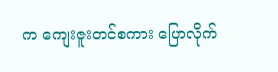က ကျေးဇူးတင်စကား ပြောလိုက်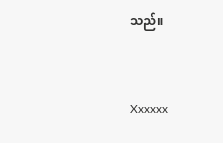သည်။


Xxxxxx